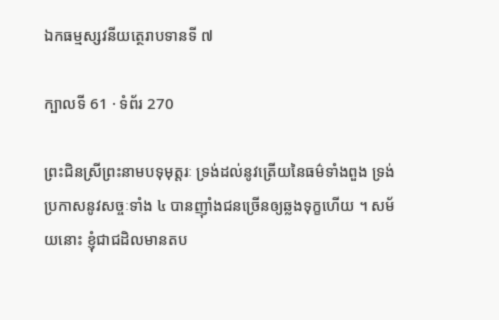ឯកធម្មស្សវនីយត្ថេរាបទានទី ៧

ក្បាលទី 61 · ទំព័រ 270

ព្រះជិនស្រីព្រះនាមបទុមុត្តរៈ ទ្រង់ដល់នូវត្រើយនៃធម៌ទាំងពួង ទ្រង់ប្រកាសនូវសច្ចៈទាំង ៤ បានញ៉ាំងជនច្រើនឲ្យឆ្លងទុក្ខហើយ ។ សម័យនោះ ខ្ញុំជាជដិលមានតប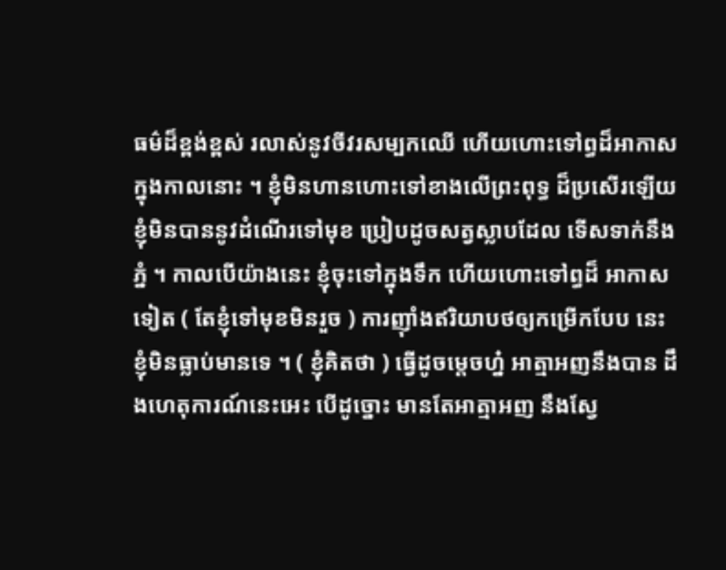ធម៌ដ៏ខ្ពង់ខ្ពស់ រលាស់នូវចីវរសម្បកឈើ ហើយហោះទៅព្ធដ៏អាកាសក្នុងកាលនោះ ។ ខ្ញុំមិនហានហោះទៅខាងលើព្រះពុទ្ធ ដ៏ប្រសើរឡើយ ខ្ញុំមិនបាននូវដំណើរទៅមុខ ប្រៀបដូចសត្វស្លាបដែល ទើសទាក់នឹងភ្នំ ។ កាលបើយ៉ាងនេះ ខ្ញុំចុះទៅក្នុងទឹក ហើយហោះទៅព្ធដ៏ អាកាសទៀត ( តែខ្ញុំទៅមុខមិនរួច ) ការញ៉ាំងឥរិយាបថឲ្យកម្រើកបែប នេះ ខ្ញុំមិនធ្លាប់មានទេ ។ ( ខ្ញុំគិតថា ) ធ្វើដូចម្តេចហ្ន៎ អាត្មាអញនឹងបាន ដឹងហេតុការណ៍នេះអេះ បើដូច្នោះ មានតែអាត្មាអញ នឹងស្វែ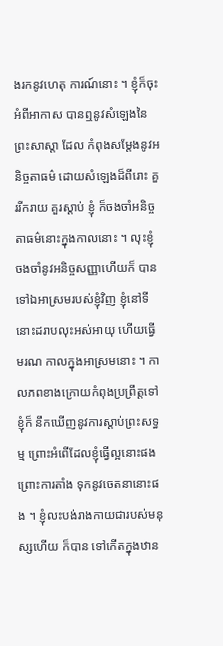ងរកនូវហេតុ ការណ៍នោះ ។ ខ្ញុំក៏ចុះអំពីអាកាស បានឮនូវសំឡេងនៃព្រះសាស្តា ដែល កំពុងសម្តែងនូវអនិច្ចតាធម៌ ដោយសំឡេងដ៏ពីរោះ គួររីករាយ គួរស្តាប់ ខ្ញុំ ក៏ចងចាំអនិច្ចតាធម៌នោះក្នុងកាលនោះ ។ លុះខ្ញុំចងចាំនូវអនិច្ចសញ្ញាហើយក៏ បានទៅឯអាស្រមរបស់ខ្ញុំវិញ ខ្ញុំនៅទីនោះដរាបលុះអស់អាយុ ហើយធ្វើមរណ កាលក្នុងអាស្រមនោះ ។ កាលភពខាងក្រោយកំពុងប្រព្រឹត្តទៅ ខ្ញុំក៏ នឹកឃើញនូវការស្តាប់ព្រះសទ្ធម្ម ព្រោះអំពើដែលខ្ញុំធ្វើល្អនោះផង ព្រោះការតាំង ទុកនូវចេតនានោះផង ។ ខ្ញុំលះបង់រាងកាយជារបស់មនុស្សហើយ ក៏បាន ទៅកើតក្នុងឋាន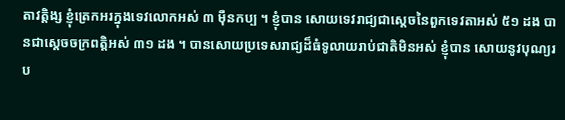តាវត្តិង្ស ខ្ញុំត្រេកអរក្នុងទេវលោកអស់ ៣ ម៉ឺនកប្ប ។ ខ្ញុំបាន សោយទេវរាជ្យជាស្តេចនៃពួកទេវតាអស់ ៥១ ដង បានជាស្តេចចក្រពត្តិអស់ ៣១ ដង ។ បានសោយប្រទេសរាជ្យដ៏ធំទូលាយរាប់ជាតិមិនអស់ ខ្ញុំបាន សោយនូវបុណ្យរប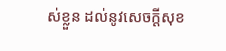ស់ខ្លួន ដល់នូវសេចក្តីសុខ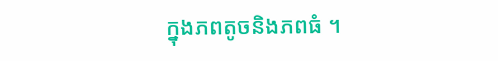ក្នុងភពតូចនិងភពធំ ។